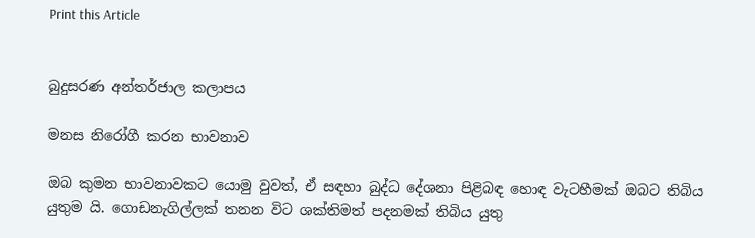Print this Article


බුදුසරණ අන්තර්ජාල කලාපය

මනස නිරෝගී කරන භාවනාව

ඔබ කුමන භාවනාවකට යොමු වුවත්, ඒ සඳහා බුද්ධ දේශනා පිළිබඳ හොඳ වැටහීමක් ඔබට තිබිය යුතුම යි. ගොඩනැගිල්ලක් තනන විට ශක්තිමත් පදනමක් තිබිය යුතු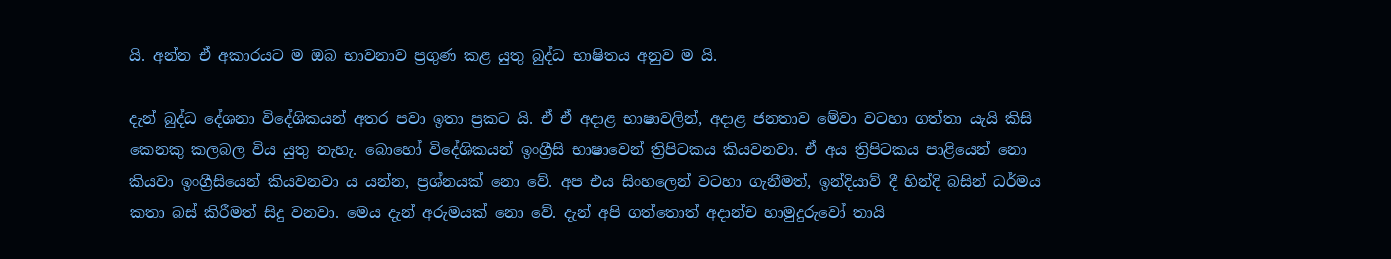යි. අන්න ඒ අකාරයට ම ඔබ භාවනාව ප්‍රගුණ කළ යුතු බුද්ධ භාෂිතය අනුව ම යි.

දැන් බුද්ධ දේශනා විදේශිකයන් අතර පවා ඉතා ප්‍රකට යි. ඒ ඒ අදාළ භාෂාවලින්, අදාළ ජනතාව මේවා වටහා ගත්තා යැයි කිසි කෙනකු කලබල විය යුතු නැහැ. බොහෝ විදේශිකයන් ඉංග්‍රීසි භාෂාවෙන් ත්‍රිපිටකය කියවනවා. ඒ අය ත්‍රිපිටකය පාළියෙන් නො කියවා ඉංග්‍රීසියෙන් කියවනවා ය යන්න, ප්‍රශ්නයක් නො වේ. අප එය සිංහලෙන් වටහා ගැනීමත්, ඉන්දියාව් දී හින්දි බසින් ධර්මය කතා බස් කිරීමත් සිදු වනවා. මෙය දැන් අරුමයක් නො වේ. දැන් අපි ගත්තොත් අදාන්ච හාමුදුරුවෝ තායි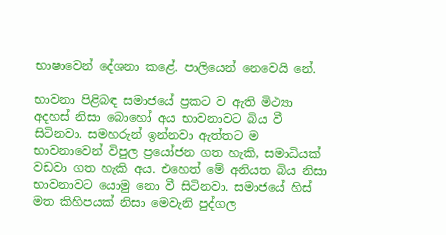භාෂාවෙන් දේශනා කළේ. පාලියෙන් නෙවෙයි නේ.

භාවනා පිළිබඳ සමාජයේ ප්‍රකට ව ඇති මිථ්‍යා අදහස් නිසා බොහෝ අය භාවනාවට බිය වී සිටිනවා. සමහරුන් ඉන්නවා ඇත්තට ම භාවනාවෙන් විපුල ප්‍රයෝජන ගත හැකි, සමාධියක් වඩවා ගත හැකි අය. එහෙත් මේ අනියත බිය නිසා භාවනාවට යොමු නො වී සිටිනවා. සමාජයේ හිස් මත කිහිපයක් නිසා මෙවැනි පුද්ගල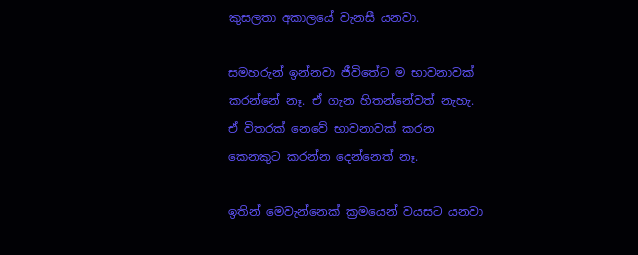කුසලතා අකාලයේ වැනසී යනවා.

සමහරුන් ඉන්නවා ජීවිතේට ම භාවනාවක් කරන්නේ නෑ. ඒ ගැන හිතන්නේවත් නැහැ. ඒ විතරක් නෙවේ භාවනාවක් කරන කෙනකුට කරන්න දෙන්නෙත් නෑ.

ඉතින් මෙවැන්නෙක් ක්‍රමයෙන් වයසට යනවා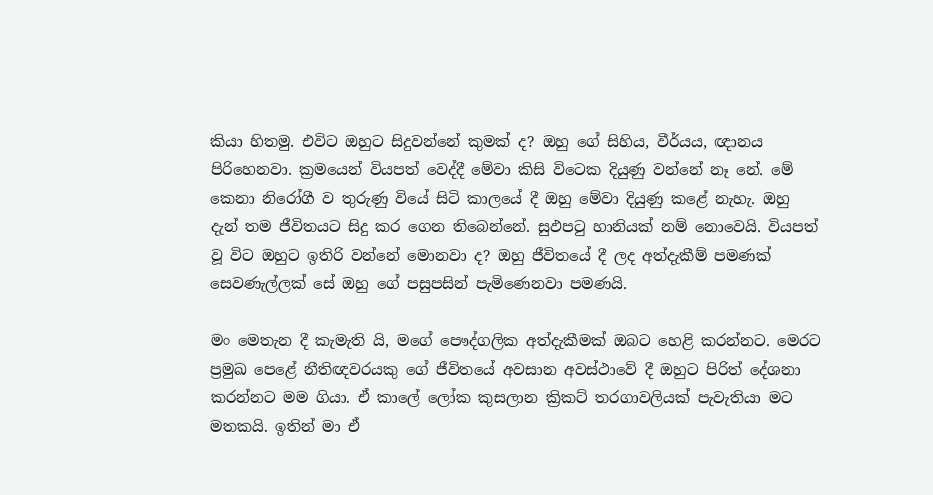කියා හිතමු. එවිට ඔහුට සිදුවන්නේ කුමක් ද? ඔහු ගේ සිහිය, වීර්යය, ඥානය පිරිහෙනවා. ක්‍රමයෙන් වියපත් වෙද්දී මේවා කිසි විටෙක දියුණු වන්නේ නෑ නේ. මේ කෙනා නිරෝගී ව තුරුණු වියේ සිටි කාලයේ දී ඔහු මේවා දියුණු කළේ නැහැ. ඔහු දැන් තම ජීවිතයට සිදු කර ගෙන තිබෙන්නේ. සුඵපටු හානියක් නම් නොවෙයි. වියපත් වූ විට ඔහුට ඉතිරි වන්නේ මොනවා ද? ඔහු ජීවිතයේ දී ලද අත්දැකීම් පමණක් සෙවණැල්ලක් සේ ඔහු ගේ පසුපසින් පැමිණෙනවා පමණයි.

මං මෙතැන දී කැමැති යි, මගේ පෞද්ගලික අත්දැකීමක් ඔබට හෙළි කරන්නට. මෙරට ප්‍රමුඛ පෙළේ නීතිඥවරයකු ගේ ජීවිතයේ අවසාන අවස්ථාවේ දී ඔහුට පිරිත් දේශනා කරන්නට මම ගියා. ඒ කාලේ ලෝක කුසලාන ක්‍රිකට් තරගාවලියක් පැවැතියා මට මතකයි. ඉතින් මා ඒ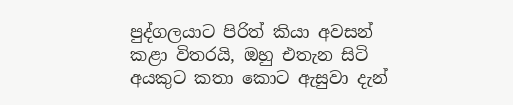පුද්ගලයාට පිරිත් කියා අවසන් කළා විතරයි, ඔහු එතැන සිටි අයකුට කතා කොට ඇසුවා දැන්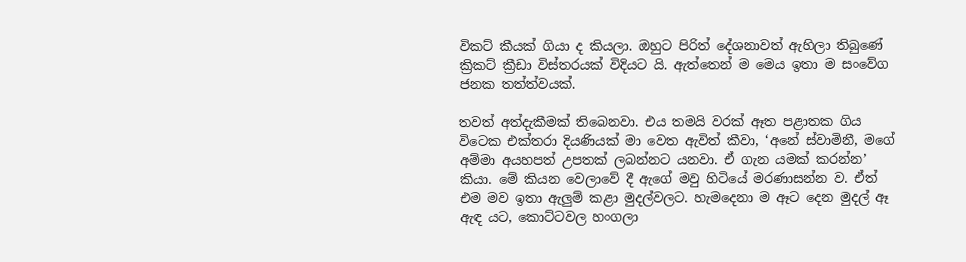විකට් කීයක් ගියා ද කියලා. ඔහුට පිරිත් දේශනාවත් ඇහිලා තිබුණේ ක්‍රිකට් ක්‍රීඩා විස්තරයක් විදියට යි. ඇත්තෙන් ම මෙය ඉතා ම සංවේග ජනක තත්ත්වයක්.

තවත් අත්දැකීමක් තිබෙනවා. එය තමයි වරක් ඈත පළාතක ගිය විටෙක එක්තරා දියණියක් මා වෙත ඇවිත් කීවා, ‘අනේ ස්වාමිනී, මගේ අම්මා අයහපත් උපතක් ලබන්නට යනවා. ඒ ගැන යමක් කරන්න’ කියා. මේ කියන වෙලාවේ දී ඇගේ මවු හිටියේ මරණාසන්න ව. ඒත් එම මව ඉතා ඇලුම් කළා මුදල්වලට. හැමදෙනා ම ඈට දෙන මුදල් ඈ ඇඳ යට, කොට්ටවල හංගලා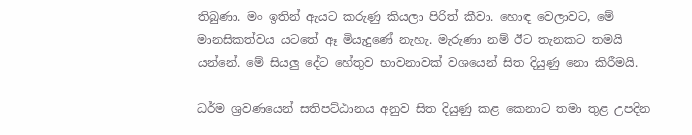තිබුණා. මං ඉතින් ඇයට කරුණු කියලා පිරිත් කීවා. හොඳ වෙලාවට, මේ මානසිකත්වය යටතේ ඈ මියැදුණේ නැහැ. මැරුණා නම් ඊට තැනකට තමයි යන්නේ. මේ සියලු දේට හේතුව භාවනාවක් වශයෙන් සිත දියුණු නො කිරීමයි.

ධර්ම ශ්‍රවණයෙන් සතිපට්ඨානය අනුව සිත දියුණු කළ කෙනාට තමා තුළ උපදින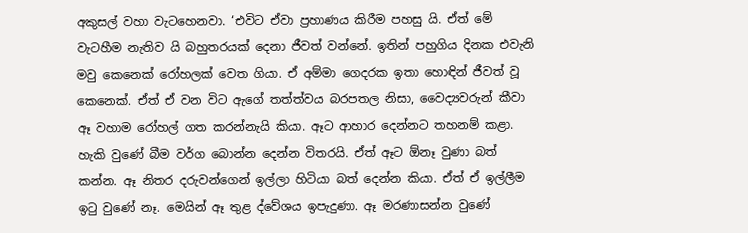අකුසල් වහා වැටහෙනවා. ‘එවිට ඒවා ප්‍රහාණය කිරීම පහසු යි. ඒත් මේ වැටහීම නැතිව යි බහුතරයක් දෙනා ජීවත් වන්නේ. ඉතින් පහුගිය දිනක එවැනි මවු කෙනෙක් රෝහලක් වෙත ගියා. ඒ අම්මා ගෙදරක ඉතා හොඳින් ජීවත් වූ කෙනෙක්. ඒත් ඒ වන විට ඇගේ තත්ත්වය බරපතල නිසා, වෛද්‍යවරුන් කීවා ඈ වහාම රෝහල් ගත කරන්නැයි කියා. ඈට ආහාර දෙන්නට තහනම් කළා. හැකි වුණේ බීම වර්ග බොන්න දෙන්න විතරයි. ඒත් ඈට ඕනෑ වුණා බත් කන්න. ඈ නිතර දරුවන්ගෙන් ඉල්ලා හිටියා බත් දෙන්න කියා. ඒත් ඒ ඉල්ලීම ඉටු වුණේ නෑ. මෙයින් ඈ තුළ ද්වේශය ඉපැදුණා. ඈ මරණාසන්න වුණේ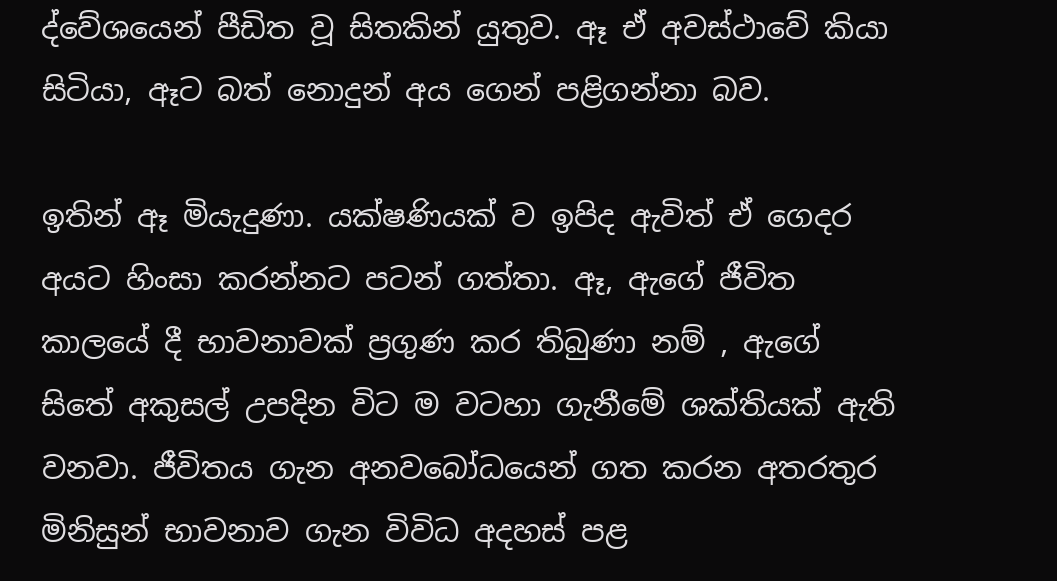ද්වේශයෙන් පීඩිත වූ සිතකින් යුතුව. ඈ ඒ අවස්ථාවේ කියා සිටියා, ඈට බත් නොදුන් අය ගෙන් පළිගන්නා බව.

ඉතින් ඈ මියැදුණා. යක්ෂණියක් ව ඉපිද ඇවිත් ඒ ගෙදර අයට හිංසා කරන්නට පටන් ගත්තා. ඈ, ඇගේ ජීවිත කාලයේ දී භාවනාවක් ප්‍රගුණ කර තිබුණා නම් , ඇගේ සිතේ අකුසල් උපදින විට ම වටහා ගැනීමේ ශක්තියක් ඇති වනවා. ජීවිතය ගැන අනවබෝධයෙන් ගත කරන අතරතුර මිනිසුන් භාවනාව ගැන විවිධ අදහස් පළ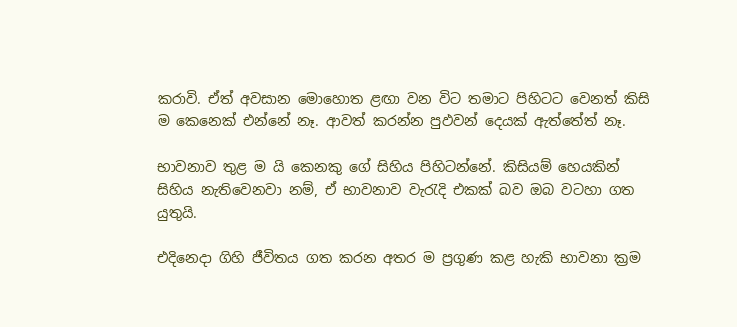කරාවි. ඒත් අවසාන මොහොත ළඟා වන විට තමාට පිහිටට වෙනත් කිසි ම කෙනෙක් එන්නේ නෑ. ආවත් කරන්න පුඵවන් දෙයක් ඇත්තේත් නෑ.

භාවනාව තුළ ම යි කෙනකු ගේ සිහිය පිහිටන්නේ. කිසියම් හෙයකින් සිහිය නැතිවෙනවා නම්, ඒ භාවනාව වැරැදි එකක් බව ඔබ වටහා ගත යුතුයි.

එදිනෙදා ගිහි ජීවිතය ගත කරන අතර ම ප්‍රගුණ කළ හැකි භාවනා ක්‍රම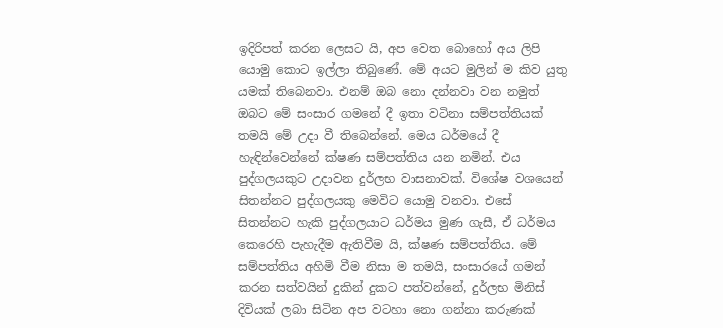ඉදිරිපත් කරන ලෙසට යි, අප වෙත බොහෝ අය ලිපි යොමු කොට ඉල්ලා තිබුණේ. මේ අයට මුලින් ම කිව යුතු යමක් තිබෙනවා. එනම් ඔබ නො දන්නවා වන නමුත් ඔබට මේ සංසාර ගමනේ දී ඉතා වටිනා සම්පත්තියක් තමයි මේ උදා වී තිබෙන්නේ. මෙය ධර්මයේ දී හැඳින්වෙන්නේ ක්ෂණ සම්පත්තිය යන නමින්. එය පුද්ගලයකුට උදාවන දුර්ලභ වාසනාවක්. විශේෂ වශයෙන් සිතන්නට පුද්ගලයකු මෙවිට යොමු වනවා. එසේ සිතන්නට හැකි පුද්ගලයාට ධර්මය මුණ ගැසී, ඒ ධර්මය කෙරෙහි පැහැදීම ඇතිවීම යි, ක්ෂණ සම්පත්තිය. මේ සම්පත්තිය අහිමි වීම නිසා ම තමයි, සංසාරයේ ගමන් කරන සත්වයින් දුකින් දුකට පත්වන්නේ, දුර්ලභ මිනිස් දිවියක් ලබා සිටින අප වටහා නො ගන්නා කරුණක්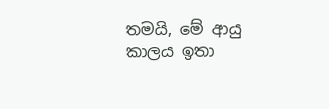තමයි, මේ ආයු කාලය ඉතා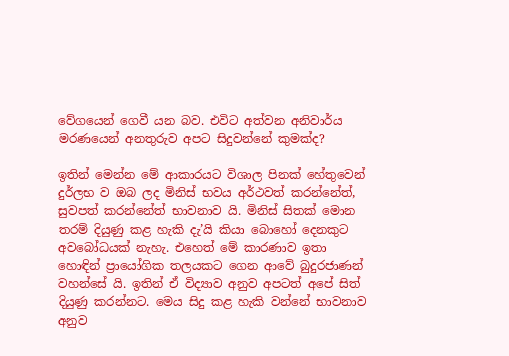වේගයෙන් ගෙවී යන බව. එවිට අත්වන අනිවාර්ය මරණයෙන් අනතුරුව අපට සිදුවන්නේ කුමක්ද?

ඉතින් මෙන්න මේ ආකාරයට විශාල පිනක් හේතුවෙන් දුර්ලභ ව ඔබ ලද මිනිස් භවය අර්ථවත් කරන්නේත්, සුවපත් කරන්නේත් භාවනාව යි. මිනිස් සිතක් මොන තරම් දියුණු කළ හැකි දැ’යි කියා බොහෝ දෙනකුට අවබෝධයක් නැහැ. එහෙත් මේ කාරණාව ඉතා හොඳින් ප්‍රායෝගික තලයකට ගෙන ආවේ බුදුරජාණන් වහන්සේ යි. ඉතින් ඒ විද්‍යාව අනුව අපටත් අපේ සිත් දියුණු කරන්නට. මෙය සිදු කළ හැකි වන්නේ භාවනාව අනුව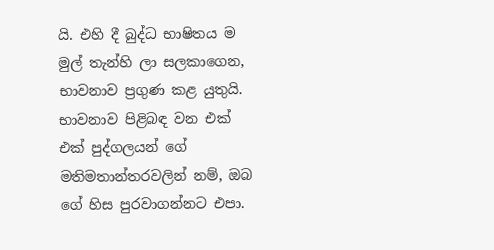යි. එහි දී බුද්ධ භාෂිතය ම මුල් තැන්හි ලා සලකාගෙන, භාවනාව ප්‍රගුණ කළ යුතුයි. භාවනාව පිළිබඳ වන එක් එක් පුද්ගලයන් ගේ මතිමතාන්තරවලින් නම්, ඔබ ගේ හිස පුරවාගන්නට එපා.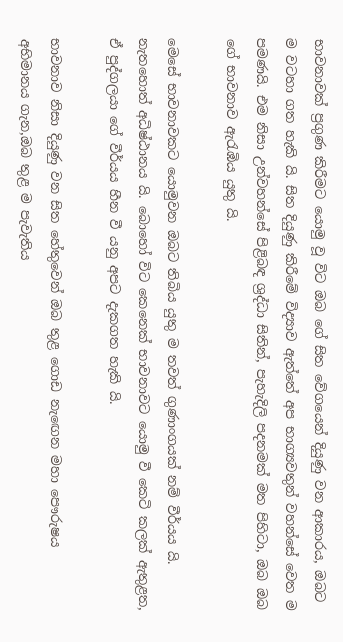භාවනාවක් ප්‍රගුණ කිරීමට යොමු වූ විට ඔබ ගේ සිත වේගයෙන් දියුණු වන ආකාරය, ඔබට ම වටහා ගත හැකි යි. සිත දියුණු කිරීමේ විද්‍යාව ඇත්තේ අප භාග්‍යවතුන් වහන්සේ වෙත ම පමණයි. එම නිසා උන්වහන්සේ පිළිබඳ ශ්‍රද්ධා සිතින්, පැහැදිලි පදනමක් මත පිහිටා, ඔබ ඔබ ගේ භාවනාව ඇරැඹිය යුතු යි.

මෙසේ භාවනාවකට යොමුවන ඔබට තිබිය යුතු ම තවත් ගුණාංගයක් නම් වීර්යය යි. නැතහොත් අධිෂ්ඨානය යි. බොහෝ විට කෙනෙක් භාවනාවට යොමු වී කෙටි කලක් ඇතුළත, ඒ පුද්ගලයා ගේ වීර්යය හීන වී යනු අපට දැකගත හැකි යි.

භාවනාව නිසා දියුණු වන සිත හේතුවෙන් ඔබ තුළ ගොඩ නැඟෙන මහා පෞරුෂය අභිමානය ගැන,ඔබ තුළ ම පැවැතිය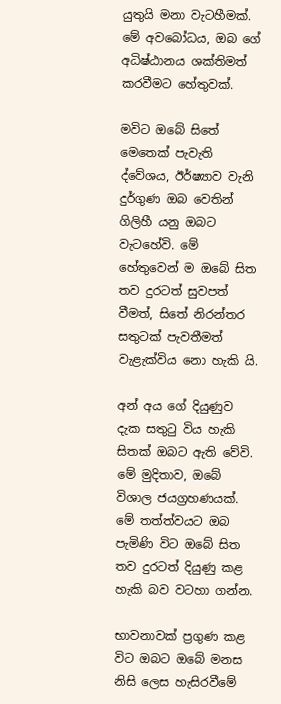යුතුයි මනා වැටහීමක්. මේ අවබෝධය, ඔබ ගේ අධිෂ්ඨානය ශක්තිමත් කරවීමට හේතුවක්.

මවිට ඔබේ සිතේ මෙතෙක් පැවැති ද්වේශය, ඊර්ෂ්‍යාව වැනි දුර්ගුණ ඔබ වෙතින් ගිලිහී යනු ඔබට වැටහේවි. මේ හේතුවෙන් ම ඔබේ සිත තව දුරටත් සුවපත් වීමත්, සිතේ නිරන්තර සතුටක් පැවතීමත් වැළැක්විය නො හැකි යි.

අන් අය ගේ දියුණුව දැක සතුටු විය හැකි සිතක් ඔබට ඇති වේවි. මේ මුදිතාව, ඔබේ විශාල ජයග්‍රහණයක්. මේ තත්ත්වයට ඔබ පැමිණි විට ඔබේ සිත තව දුරටත් දියුණු කළ හැකි බව වටහා ගන්න.

භාවනාවක් ප්‍රගුණ කළ විට ඔබට ඔබේ මනස නිසි ලෙස හැසිරවීමේ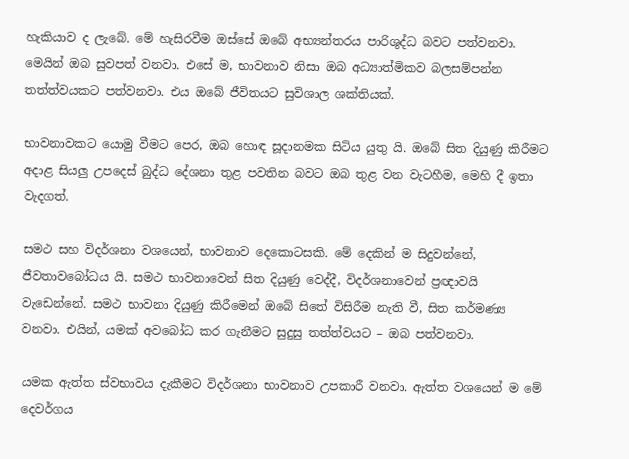හැකියාව ද ලැබේ. මේ හැසිරවීම ඔස්සේ ඔබේ අභ්‍යන්තරය පාරිශුද්ධ බවට පත්වනවා. මෙයින් ඔබ සුවපත් වනවා. එසේ ම, භාවනාව නිසා ඔබ අධ්‍යාත්මිකව බලසම්පන්න තත්ත්වයකට පත්වනවා. එය ඔබේ ජීවිතයට සුවිශාල ශක්තියක්.

භාවනාවකට යොමු වීමට පෙර, ඔබ හොඳ සූදානමක සිටිය යුතු යි. ඔබේ සිත දියුණු කිරීමට අදාළ සියලු උපදෙස් බුද්ධ දේශනා තුළ පවතින බවට ඔබ තුළ වන වැටහීම, මෙහි දී ඉතා වැදගත්.

සමථ සහ විදර්ශනා වශයෙන්, භාවනාව දෙකොටසකි. මේ දෙකින් ම සිදුවන්නේ, ජීවතාවබෝධය යි. සමථ භාවනාවෙන් සිත දියුණු වෙද්දී, විදර්ශනාවෙන් ප්‍රඥාවයි වැඩෙන්නේ. සමථ භාවනා දියුණු කිරීමෙන් ඔබේ සිතේ විසිරීම නැති වී, සිත කර්මණ්‍ය වනවා. එයින්, යමක් අවබෝධ කර ගැනීමට සුදුසු තත්ත්වයට – ඔබ පත්වනවා.

යමක ඇත්ත ස්වභාවය දැකීමට විදර්ශනා භාවනාව උපකාරී වනවා. ඇත්ත වශයෙන් ම මේ දෙවර්ගය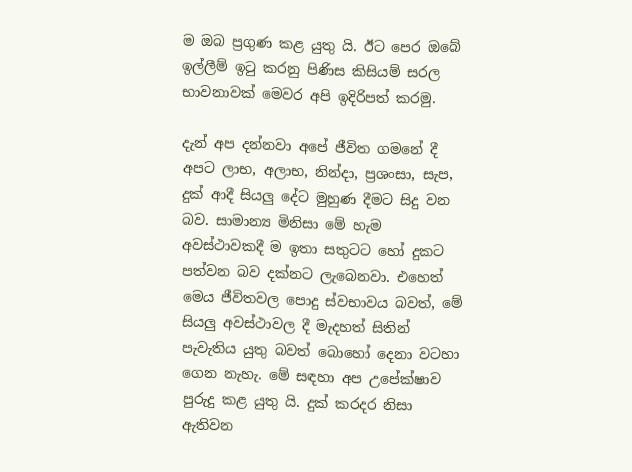ම ඔබ ප්‍රගුණ කළ යුතු යි. ඊට පෙර ඔබේ ඉල්ලීම් ඉටු කරනු පිණිස කිසියම් සරල භාවනාවක් මෙවර අපි ඉදිරිපත් කරමු.

දැන් අප දන්නවා අපේ ජීවිත ගමනේ දී අපට ලාභ, අලාභ, නින්දා, ප්‍රශංසා, සැප, දුක් ආදී සියලු දේට මුහුණ දීමට සිදු වන බව. සාමාන්‍ය මිනිසා මේ හැම අවස්ථාවකදී ම ඉතා සතුටට හෝ දුකට පත්වන බව දක්නට ලැබෙනවා. එහෙත් මෙය ජීවිතවල පොදු ස්වභාවය බවත්, මේ සියලු අවස්ථාවල දී මැදහත් සිතින් පැවැතිය යුතු බවත් බොහෝ දෙනා වටහා ගෙන නැහැ. මේ සඳහා අප උපේක්ෂාව පුරුදු කළ යුතු යි. දුක් කරදර නිසා ඇතිවන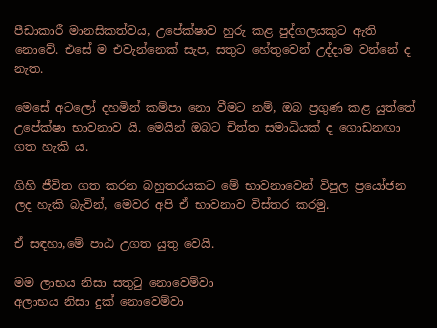පීඩාකාරී මානසිකත්වය, උපේක්ෂාව හුරු කළ පුද්ගලයකුට ඇති නොවේ. එසේ ම එවැන්නෙක් සැප, සතුට හේතුවෙන් උද්දාම වන්නේ ද නැත.

මෙසේ අටලෝ දහමින් කම්පා නො වීමට නම්, ඔබ ප්‍රගුණ කළ යුත්තේ උපේක්ෂා භාවනාව යි. මෙයින් ඔබට චිත්ත සමාධියක් ද ගොඩනඟා ගත හැකි ය.

ගිහි ජීවිත ගත කරන බහුතරයකට මේ භාවනාවෙන් විපුල ප්‍රයෝජන ලද හැකි බැවින්, මෙවර අපි ඒ භාවනාව විස්තර කරමු.

ඒ සඳහා,මේ පාඨ උගත යුතු වෙයි.

මම ලාභය නිසා සතුටු නොවෙම්වා
අලාභය නිසා දුක් නොවෙම්වා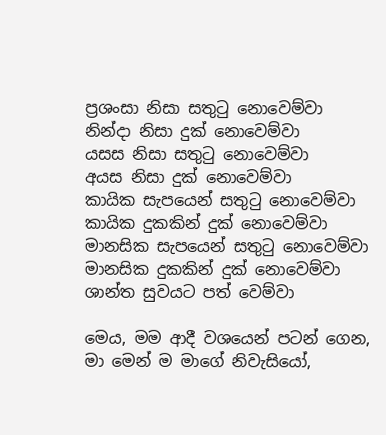ප්‍රශංසා නිසා සතුටු නොවෙම්වා
නින්දා නිසා දුක් නොවෙම්වා
යසස නිසා සතුටු නොවෙම්වා
අයස නිසා දුක් නොවෙම්වා
කායික සැපයෙන් සතුටු නොවෙම්වා
කායික දුකකින් දුක් නොවෙම්වා
මානසික සැපයෙන් සතුටු නොවෙම්වා
මානසික දුකකින් දුක් නොවෙම්වා
ශාන්ත සුවයට පත් වෙම්වා

මෙය, මම ආදී වශයෙන් පටන් ගෙන, මා මෙන් ම මාගේ නිවැසියෝ,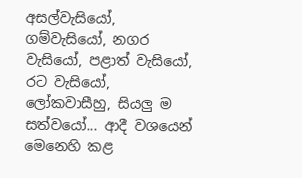අසල්වැසියෝ, ගම්වැසියෝ, නගර වැසියෝ, පළාත් වැසියෝ, රට වැසියෝ, ලෝකවාසීහු, සියලු ම සත්වයෝ... ආදී වශයෙන් මෙනෙහි කළ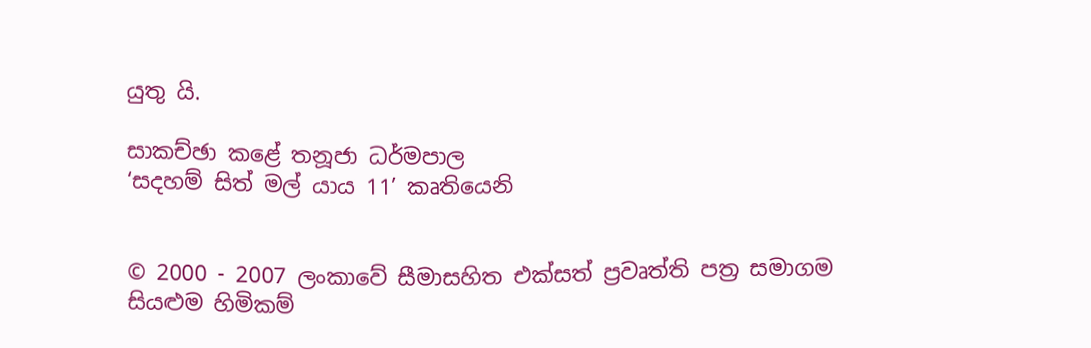යුතු යි.

සාකච්ඡා කළේ තනූජා ධර්මපාල
‘සදහම් සිත් මල් යාය 11’ කෘතියෙනි


© 2000 - 2007 ලංකාවේ සීමාසහිත එක්සත් ප්‍රවෘත්ති පත්‍ර සමාගම
සියළුම හිමිකම්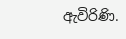ඇවිරිණි.